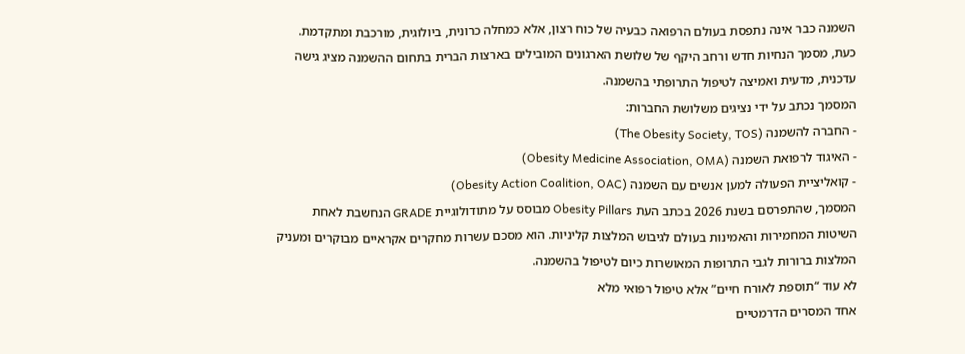השמנה כבר אינה נתפסת בעולם הרפואה כבעיה של כוח רצון, אלא כמחלה כרונית, ביולוגית, מורכבת ומתקדמת. כעת, מסמך הנחיות חדש ורחב היקף של שלושת הארגונים המובילים בארצות הברית בתחום ההשמנה מציג גישה עדכנית, מדעית ואמיצה לטיפול התרופתי בהשמנה.
המסמך נכתב על ידי נציגים משלושת החברות:
- החברה להשמנה (The Obesity Society, TOS)
- האיגוד לרפואת השמנה (Obesity Medicine Association, OMA)
- קואליציית הפעולה למען אנשים עם השמנה (Obesity Action Coalition, OAC)
המסמך, שהתפרסם בשנת 2026 בכתב העת Obesity Pillars מבוסס על מתודולוגיית GRADE הנחשבת לאחת השיטות המחמירות והאמינות בעולם לגיבוש המלצות קליניות. הוא מסכם עשרות מחקרים אקראיים מבוקרים ומעניק המלצות ברורות לגבי התרופות המאושרות כיום לטיפול בהשמנה.
לא עוד “תוספת לאורח חיים” אלא טיפול רפואי מלא
אחד המסרים הדרמטיים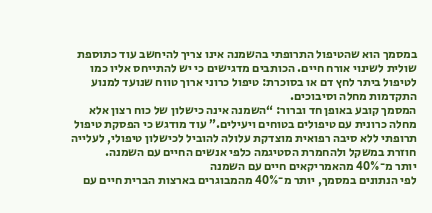במסמך הוא שהטיפול התרופתי בהשמנה אינו צריך להיחשב עוד כתוספת שולית לשינוי אורח חיים. הכותבים מדגישים כי יש להתייחס אליו כמו לטיפול ביתר לחץ דם או בסוכרת: טיפול כרוני ארוך טווח שנועד למנוע התקדמות מחלה וסיבוכים.
המסמך קובע באופן חד וברור: “השמנה אינה כישלון של כוח רצון אלא מחלה כרונית עם טיפולים בטוחים ויעילים.” עוד מודגש כי הפסקת טיפול תרופתי ללא סיבה רפואית מוצדקת עלולה להוביל לכישלון טיפולי, לעלייה חוזרת במשקל ולהחמרת הסטיגמה כלפי אנשים החיים עם השמנה.
יותר מ־40% מהאמריקאים חיים עם השמנה
לפי הנתונים במסמך, יותר מ־40% מהמבוגרים בארצות הברית חיים עם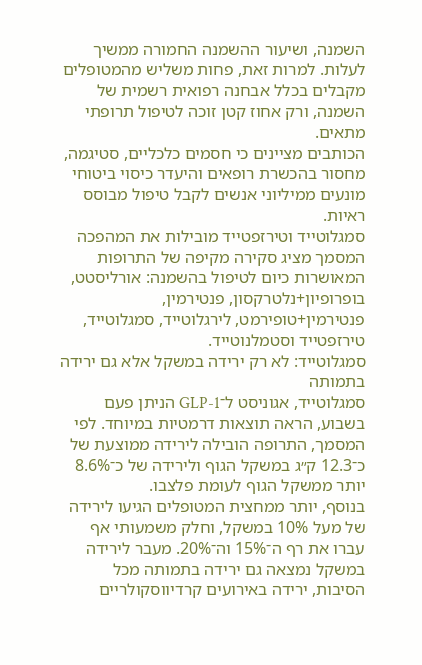השמנה, ושיעור ההשמנה החמורה ממשיך לעלות. למרות זאת, פחות משליש מהמטופלים מקבלים בכלל אבחנה רפואית רשמית של השמנה, ורק אחוז קטן זוכה לטיפול תרופתי מתאים.
הכותבים מציינים כי חסמים כלכליים, סטיגמה, מחסור בהכשרת רופאים והיעדר כיסוי ביטוחי מונעים ממיליוני אנשים לקבל טיפול מבוסס ראיות.
סמגלוטייד וטירזפטייד מובילות את המהפכה
המסמך מציג סקירה מקיפה של התרופות המאושרות כיום לטיפול בהשמנה: אורליסטט, בופרופיון+נלטרקסון, פנטירמין, פנטירמין+טופירמט, לירגלוטייד, סמגלוטייד, טירזפטייד וסטמלנוטייד.
סמגלוטייד: לא רק ירידה במשקל אלא גם ירידה בתמותה
סמגלוטייד, אגוניסט ל־GLP-1 הניתן פעם בשבוע, הראה תוצאות דרמטיות במיוחד. לפי המסמך, התרופה הובילה לירידה ממוצעת של כ־12.3 ק״ג במשקל הגוף ולירידה של כ־8.6% יותר ממשקל הגוף לעומת פלצבו.
בנוסף, יותר ממחצית המטופלים הגיעו לירידה של מעל 10% במשקל, וחלק משמעותי אף עברו את רף ה־15% וה־20%. מעבר לירידה במשקל נמצאה גם ירידה בתמותה מכל הסיבות, ירידה באירועים קרדיווסקולריים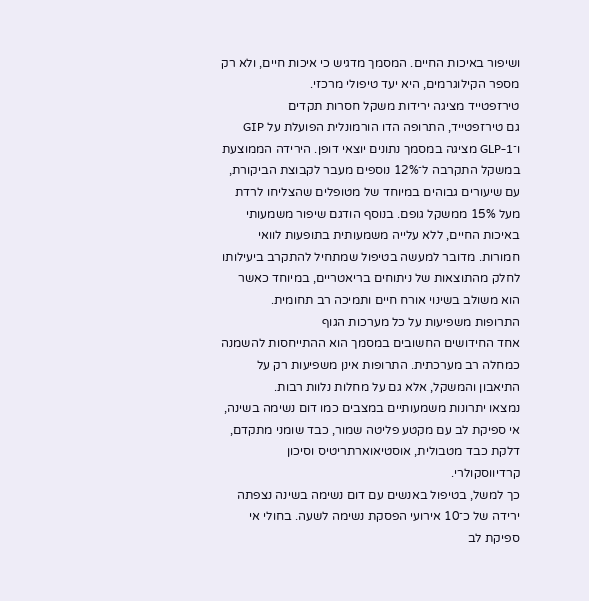ושיפור באיכות החיים. המסמך מדגיש כי איכות חיים, ולא רק מספר הקילוגרמים, היא יעד טיפולי מרכזי.
טירזפטייד מציגה ירידות משקל חסרות תקדים
גם טירזפטייד, התרופה הדו הורמונלית הפועלת על GIP ו־GLP-1 מציגה במסמך נתונים יוצאי דופן. הירידה הממוצעת במשקל התקרבה ל־12% נוספים מעבר לקבוצת הביקורת, עם שיעורים גבוהים במיוחד של מטופלים שהצליחו לרדת מעל 15% ממשקל גופם. בנוסף הודגם שיפור משמעותי באיכות החיים, ללא עלייה משמעותית בתופעות לוואי חמורות. מדובר למעשה בטיפול שמתחיל להתקרב ביעילותו לחלק מהתוצאות של ניתוחים בריאטריים, במיוחד כאשר הוא משולב בשינוי אורח חיים ותמיכה רב תחומית.
התרופות משפיעות על כל מערכות הגוף
אחד החידושים החשובים במסמך הוא ההתייחסות להשמנה כמחלה רב מערכתית. התרופות אינן משפיעות רק על התיאבון והמשקל, אלא גם על מחלות נלוות רבות.
נמצאו יתרונות משמעותיים במצבים כמו דום נשימה בשינה, אי ספיקת לב עם מקטע פליטה שמור, כבד שומני מתקדם, דלקת כבד מטבולית, אוסטיאוארתריטיס וסיכון קרדיווסקולרי.
כך למשל, בטיפול באנשים עם דום נשימה בשינה נצפתה ירידה של כ־10 אירועי הפסקת נשימה לשעה. בחולי אי ספיקת לב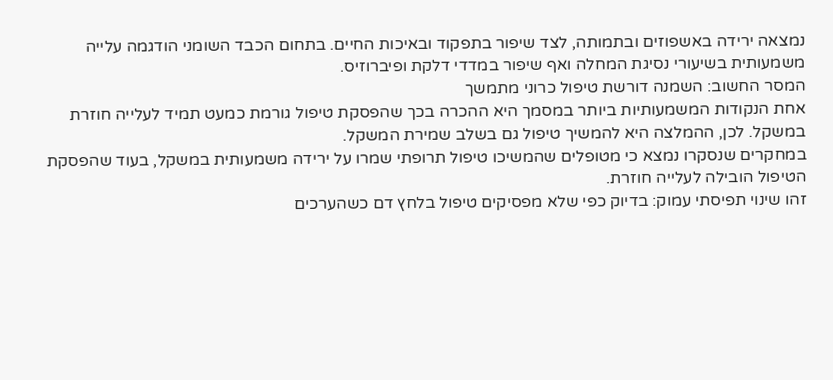נמצאה ירידה באשפוזים ובתמותה, לצד שיפור בתפקוד ובאיכות החיים. בתחום הכבד השומני הודגמה עלייה משמעותית בשיעורי נסיגת המחלה ואף שיפור במדדי דלקת ופיברוזיס.
המסר החשוב: השמנה דורשת טיפול כרוני מתמשך
אחת הנקודות המשמעותיות ביותר במסמך היא ההכרה בכך שהפסקת טיפול גורמת כמעט תמיד לעלייה חוזרת במשקל. לכן, ההמלצה היא להמשיך טיפול גם בשלב שמירת המשקל.
במחקרים שנסקרו נמצא כי מטופלים שהמשיכו טיפול תרופתי שמרו על ירידה משמעותית במשקל, בעוד שהפסקת הטיפול הובילה לעלייה חוזרת.
זהו שינוי תפיסתי עמוק: בדיוק כפי שלא מפסיקים טיפול בלחץ דם כשהערכים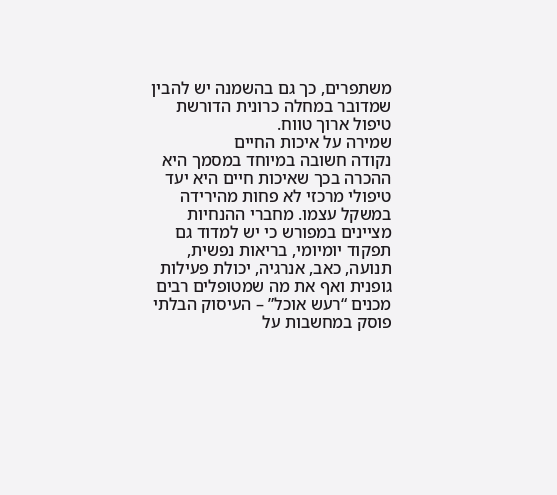משתפרים, כך גם בהשמנה יש להבין שמדובר במחלה כרונית הדורשת טיפול ארוך טווח.
שמירה על איכות החיים
נקודה חשובה במיוחד במסמך היא ההכרה בכך שאיכות חיים היא יעד טיפולי מרכזי לא פחות מהירידה במשקל עצמו. מחברי ההנחיות מציינים במפורש כי יש למדוד גם תפקוד יומיומי, בריאות נפשית, תנועה, כאב, אנרגיה, יכולת פעילות גופנית ואף את מה שמטופלים רבים מכנים “רעש אוכל” – העיסוק הבלתי פוסק במחשבות על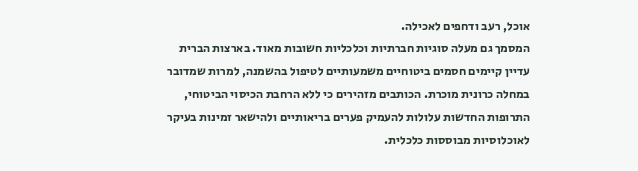אוכל, רעב ודחפים לאכילה.
המסמך גם מעלה סוגיות חברתיות וכלכליות חשובות מאוד. בארצות הברית עדיין קיימים חסמים ביטוחיים משמעותיים לטיפול בהשמנה, למרות שמדובר במחלה כרונית מוכרת. הכותבים מזהירים כי ללא הרחבת הכיסוי הביטוחי, התרופות החדשות עלולות להעמיק פערים בריאותיים ולהישאר זמינות בעיקר לאוכלוסיות מבוססות כלכלית.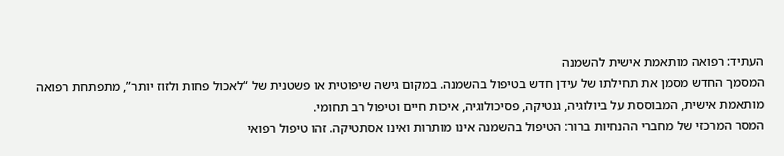העתיד: רפואה מותאמת אישית להשמנה
המסמך החדש מסמן את תחילתו של עידן חדש בטיפול בהשמנה. במקום גישה שיפוטית או פשטנית של “לאכול פחות ולזוז יותר”, מתפתחת רפואה מותאמת אישית, המבוססת על ביולוגיה, גנטיקה, פסיכולוגיה, איכות חיים וטיפול רב תחומי.
המסר המרכזי של מחברי ההנחיות ברור: הטיפול בהשמנה אינו מותרות ואינו אסתטיקה. זהו טיפול רפואי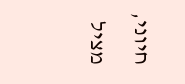חיוני, מציל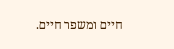חיים ומשפר חיים.